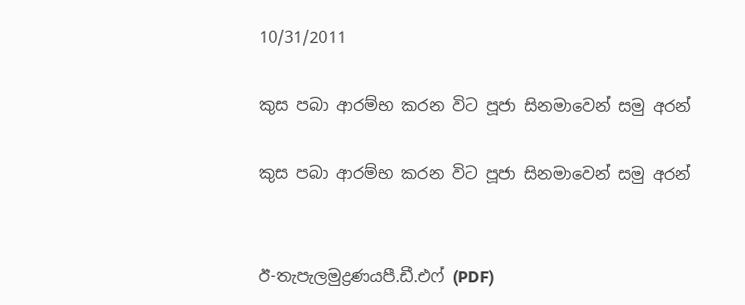10/31/2011

කුස පබා ආරම්භ කරන විට පූජා සිනමාවෙන් සමු අරන්

කුස පබා ආරම්භ කරන විට පූජා සිනමාවෙන් සමු අරන්


ඊ-තැපැලමුද්‍රණයපී.ඩී.එෆ් (PDF)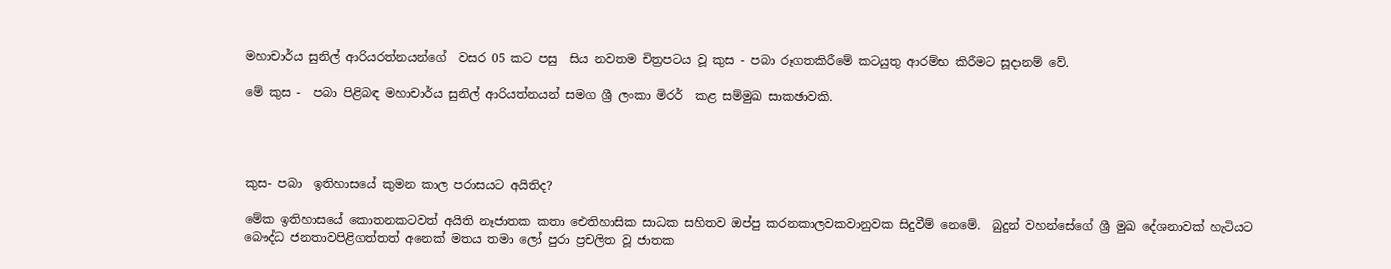මහාචාර්ය සුනිල් ආරියරත්නයන්ගේ  වසර 05 කට පසු  සිය නවතම චිත්‍රපටය වූ කුස - පබා රූගතකිරීමේ කටයුතු ආරම්භ කිරීමට සූදානම් වේ.

මේ කුස -  පබා පිළිබඳ මහාචාර්ය සුනිල් ආරියත්නයන් සමග ශ්‍රී ලංකා මිරර්  කළ සම්මුඛ සාකඡාවකි.




කුස- පබා  ඉතිහාසයේ කුමන කාල පරාසයට අයිතිද?

මේක ඉතිහාසයේ කොතනකටවත් අයිති නෑජාතක කතා ඓතිහාසික සාධක සහිතව ඔප්පු කරනකාලවකවානුවක සිදුවීම් නෙමේ.  බුදුන් වහන්සේගේ ශ්‍රී මුඛ දේශනාවක් හැටියට බෞද්ධ ජනතාවපිළිගත්තත් අනෙක් මතය තමා ලෝ පුරා ප්‍රචලිත වූ ජාතක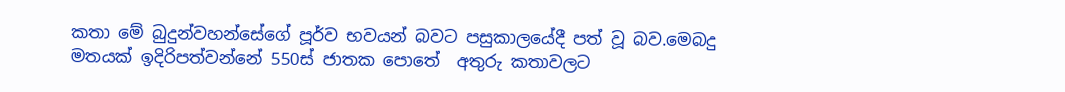කතා මේ බුදුන්වහන්සේගේ පූර්ව භවයන් බවට පසුකාලයේදී පත් වූ බව.මෙබදු මතයක් ඉදිරිපත්වන්නේ 550ස් ජාතක පොතේ  අතුරු කතාවලට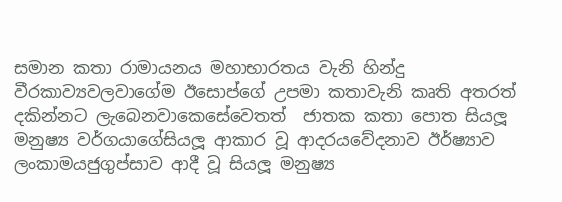සමාන කතා රාමායනය මහාභාරතය වැනි හින්දු වීරකාව්‍යවලවාගේම ඊසොප්ගේ උපමා කතාවැනි කෘති අතරත් දකින්නට ලැබෙනවාකෙසේවෙතත්  ජාතක කතා පොත සියලූ මනුෂ්‍ය වර්ගයාගේසියලූ ආකාර වූ ආදරයවේදනාව ඊර්ෂ්‍යාව ලංකාමයජුගුප්සාව ආදී වූ සියලූ මනුෂ්‍ය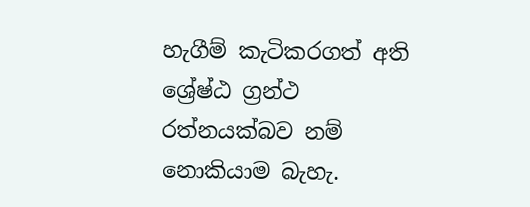හැගීම් කැටිකරගත් අති ශ්‍රේෂ්ඨ ග්‍රන්ථ රත්නයක්බව නම් නොකියාම බැහැ.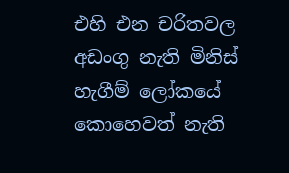එහි එන චරිතවල අඩංගු නැති මිනිස් හැගීම් ලෝකයේ කොහෙවත් නැති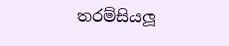තරම්සියලූ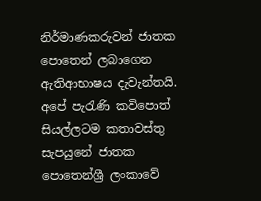නිර්මාණකරුවන් ජාතක පොතෙන් ලබාගෙන ඇතිආභාෂය දැවැන්තයි. අපේ පැරැණි කවිපොත්  සියල්ලටම කතාවස්තු සැපයුනේ ජාතක පොතෙන්ශ්‍රී ලංකාවේ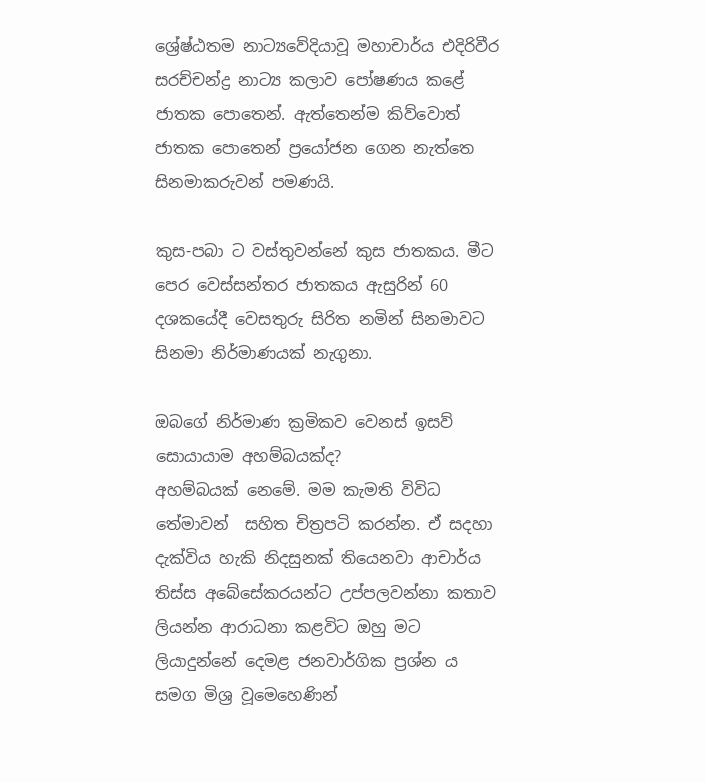ශ්‍රේෂ්ඨතම නාට්‍යවේදියාවූ මහාචාර්ය එදිරිවීර සරච්චන්ද්‍ර නාට්‍ය කලාව පෝෂණය කළේ ජාතක පොතෙන්. ඇත්තෙන්ම කිව්වොත් ජාතක පොතෙන් ප්‍රයෝජන ගෙන නැත්තෙ සිනමාකරුවන් පමණයි.

කුස-පබා ට වස්තුවන්නේ කුස ජාතකය. මීට පෙර වෙස්සන්තර ජාතකය ඇසුරින් 60 දශකයේදී වෙසතුරු සිරිත නමින් සිනමාවට සිනමා නිර්මාණයක් නැගුනා.

ඔබගේ නිර්මාණ ක්‍රමිකව වෙනස් ඉසව් සොයායාම අහම්බයක්ද?
අහම්බයක් නෙමේ. මම කැමති විවිධ තේමාවන්  සහිත චිත්‍රපටි කරන්න. ඒ සදහා දැක්විය හැකි නිදසුනක් තියෙනවා ආචාර්ය තිස්ස අබේසේකරයන්ට උප්පලවන්නා කතාව ලියන්න ආරාධනා කළවිට ඔහු මට ලියාදුන්නේ දෙමළ ජනවාර්ගික ප්‍රශ්න ය සමග මිශ්‍ර වූමෙහෙණින්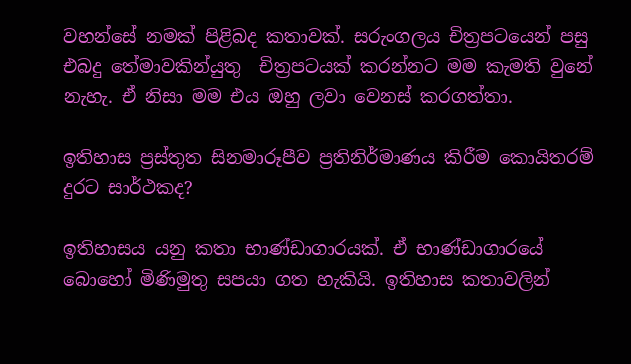වහන්සේ නමක් පිළිබද කතාවක්. සරුංගලය චිත්‍රපටයෙන් පසු එබදු තේමාවකින්යුතු  චිත්‍රපටයක් කරන්නට මම කැමති වුනේ නැහැ. ඒ නිසා මම එය ඔහු ලවා වෙනස් කරගත්තා.

ඉතිහාස ප්‍රස්තුත සිනමාරූපීව ප්‍රතිනිර්මාණය කිරීම කොයිතරම් දුරට සාර්ථකද?

ඉතිහාසය යනු කතා භාණ්ඩාගාරයක්. ඒ භාණ්ඩාගාරයේ බොහෝ මිණිමුතු සපයා ගත හැකියි. ඉතිහාස කතාවලින්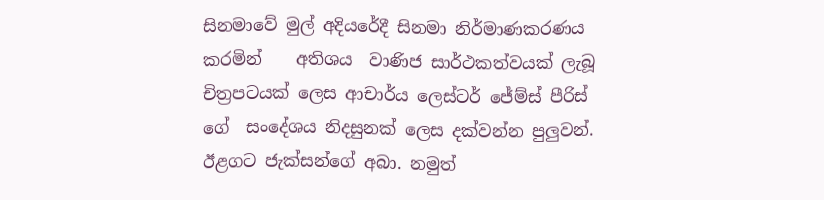සිනමාවේ මුල් අදියරේදී සිනමා නිර්මාණකරණය කරමින්    අතිශය  වාණිජ සාර්ථකත්වයක් ලැබූ  චිත්‍රපටයක් ලෙස ආචාර්ය ලෙස්ටර් ජේම්ස් පීරිස් ගේ  සංදේශය නිදසුනක් ලෙස දක්වන්න පුලුවන්. ඊළගට ජැක්සන්ගේ අබා. නමුත්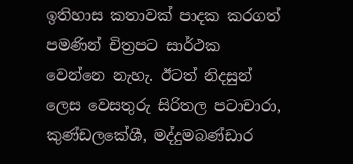ඉතිහාස කතාවක් පාදක කරගත් පමණින් චිත්‍රපට සාර්ථක වෙන්නෙ නැහැ. ඊටත් නිදසුන් ලෙස වෙසතුරු සිරිතල පටාචාරා, කුණ්ඩලකේශී, මද්දුමබණ්ඩාර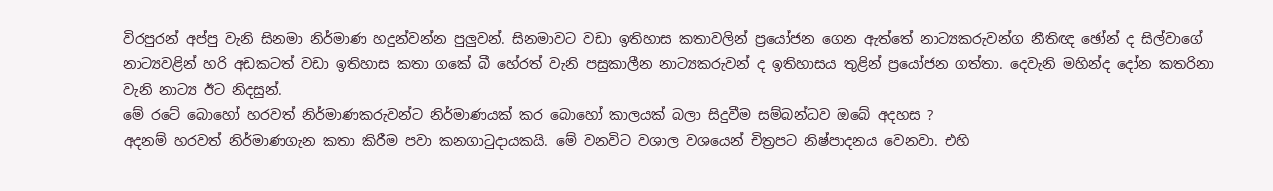විරපුරන් අප්පු වැනි සිනමා නිර්මාණ හදුන්වන්න පුලුවන්. සිනමාවට වඩා ඉතිහාස කතාවලින් ප්‍රයෝජන ගෙන ඇත්තේ නාට්‍යකරුවන්ග නීතිඥ ඡෝන් ද සිල්වාගේ නාට්‍යවළින් හරි අඩකටත් වඩා ඉතිහාස කතා ගකේ බී හේරත් වැනි පසුකාලීන නාට්‍යකරුවන් ද ඉතිහාසය තුළින් ප්‍රයෝජන ගත්තා. දෙවැනි මහින්ද දෝන කතරිනා වැනි නාට්‍ය ඊට නිදසුන්.
මේ රටේ බොහෝ හරවත් නිර්මාණකරුවන්ට නිර්මාණයක් කර බොහෝ කාලයක් බලා සිදුවීම සම්බන්ධව ඔබේ අදහස ?
අදනම් හරවත් නිර්මාණගැන කතා කිරීම පවා කනගාටුදායකයි. මේ වනවිට වශාල වශයෙන් චිත්‍රපට නිෂ්පාදනය වෙනවා. එහි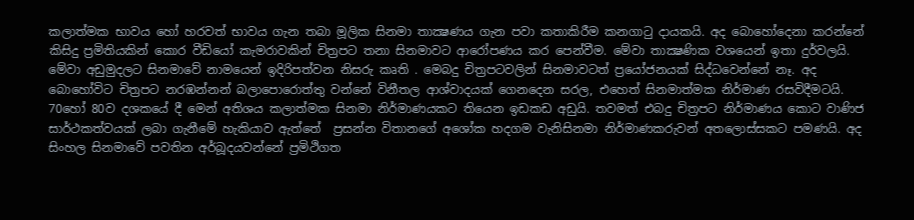කලාත්මක භාවය හෝ හරවත් භාවය ගැන තබා මූලික සිනමා තාක්‍ෂණය ගැන පවා කතාකිරීම කනගාටු දායකයි. අද බොහෝදෙනා කරන්නේ කිසිදු ප්‍රමිතියකින් කොර වීඩියෝ කැමරාවකින් චිත්‍රපට තනා සිනමාවට ආරෝපණය කර පෙන්වීම. මේවා තාක්‍ෂණික වශයෙන් ඉතා දුර්වලයි. මේවා අඩුමුදලට සිනමාවේ නාමයෙන් ඉදිරිපත්වන නිසරු කෘති . මෙබදු චිත්‍රපටවලින් සිනමාවටත් ප්‍රයෝජනයක් සිද්ධවෙන්නේ නෑ. අද බොහෝවිට චිත්‍රපට නරඹන්නන් බලාපොරොත්තු වන්නේ විනීතල ආශ්වාදයක් ගෙනදෙන සරල, එහෙත් සිනමාත්මක නිර්මාණ රසවිදීමටයි. 70හෝ 80ව දශකයේ දී මෙන් අතිශය කලාත්මක සිනමා නිර්මාණයකට තියෙන ඉඩකඩ අඩුයි. තවමත් එබදු චිත්‍රපට නිර්මාණය කොට වාණිජ සාර්ථකත්වයක් ලබා ගැනීමේ හැකියාව ඇත්තේ  ප්‍රසන්න විතානගේ අශෝක හදගම වැනිසිනමා නිර්මාණකරුවන් අතලොස්සකට පමණයි. අද සිංහල සිනමාවේ පවතින අර්බූදයවන්නේ ප්‍රමිථිගත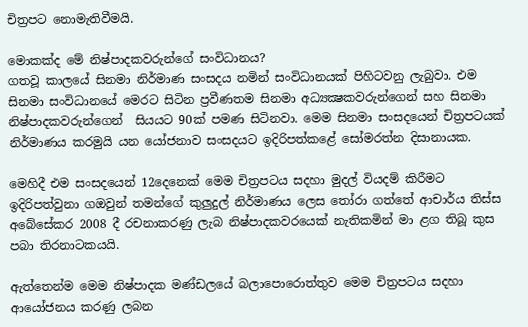චිත්‍රපට නොමැතිවීමයි.

මොකක්ද මේ නිෂ්පාදකවරුන්ගේ සංවිධානය?
ගතවූ කාලයේ සිනමා නිර්මාණ සංසදය නමින් සංවිධානයක් පිහිටවනු ලැබුවා. එම සිනමා සංවිධානයේ මෙරට සිටින ප්‍රවීණතම සිනමා අධ්‍යක්‍ෂකවරුන්ගෙන් සහ සිනමා නිෂ්පාදකවරුන්ගෙන්  සියයට 90ක් පමණ සිටිනවා. මෙම සිනමා සංසදයෙන් චිත්‍රපටයක් නිර්මාණය කරමුයි යන යෝජනාව සංසදයට ඉදිරිපත්කළේ සෝමරත්න දිසානායක.

මෙහිදී එම සංසදයෙන් 12දෙනෙක් මෙම චිත්‍රපටය සදහා මුදල් වියදම් කිරීමට ඉදිරිපත්වුනා ගඔවුන් තමන්ගේ කුලුදුල් නිර්මාණය ලෙස තෝරා ගත්තේ ආචාර්ය තිස්ස අබේසේකර 2008 දී රචනාකරණු ලැබ නිෂ්පාදකවරයෙක් නැතිකමින් මා ළග තිබූ කුස පබා තිරනාටකයයි.

ඇත්තෙන්ම මෙම නිෂ්පාදක මණ්ඩලයේ බලාපොරොත්තුව මෙම චිත්‍රපටය සදහා ආයෝජනය කරණු ලබන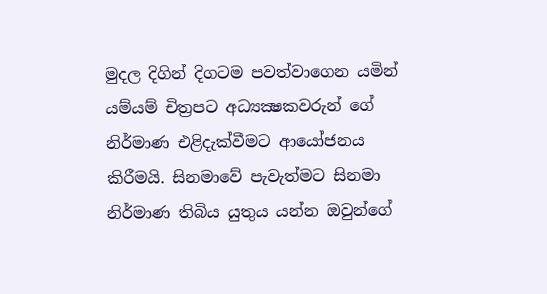මුදල දිගින් දිගටම පවත්වාගෙන යමින් යම්යම් චිත්‍රපට අධ්‍යක්‍ෂකවරුන් ගේ නිර්මාණ එළිදැක්වීමට ආයෝජනය කිරීමයි. සිනමාවේ පැවැත්මට සිනමා නිර්මාණ තිබිය යුතුය යන්න ඔවුන්ගේ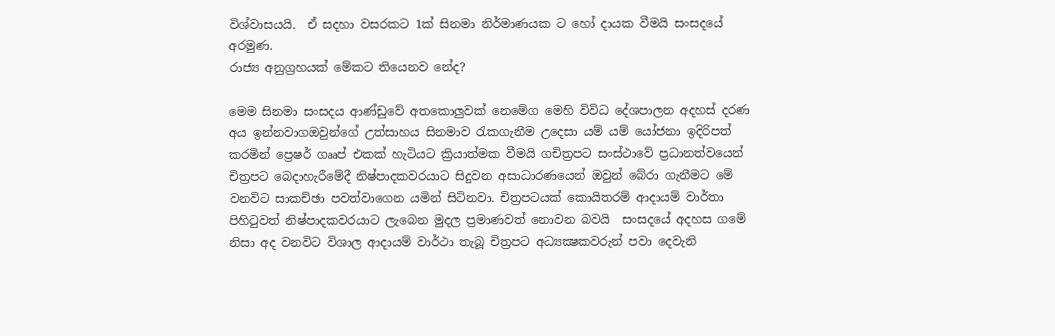විශ්වාසයයි.  ඒ සදහා වසරකට 1ක් සිනමා නිර්මාණයක ට හෝ දායක වීමයි සංසදයේ  අරමුණ.
රාජ්‍ය අනුග්‍රහයක් මේකට තියෙනව නේද?

මෙම සිනමා සංසදය ආණ්ඩුවේ අතකොලුවක් නෙමේග මෙහි විවිධ දේශපාලන අදහස් දරණ අය ඉන්නවාගඔවුන්ගේ උත්සාහය සිනමාව රැකගැනීම උදෙසා යම් යම් යෝජනා ඉදිරිපත් කරමින් ප්‍රෙෂර් ගෲප් එකක් හැටියට ක්‍රියාත්මක වීමයි ගචිත්‍රපට සංස්ථාවේ ප්‍රධානත්වයෙන් චිත්‍රපට බෙදාහැරීමේදී නිෂ්පාදකවරයාට සිදුවන අසාධාරණයෙන් ඔවුන් බේරා ගැනීමට මේ වනවිට සාකච්ඡා පවත්වාගෙන යමින් සිටිනවා. චිත්‍රපටයක් කොයිතරම් ආදායම් වාර්තා පිහිටුවත් නිෂ්පාදකවරයාට ලැබෙන මුදල ප්‍රමාණවත් නොවන බවයි  සංසදයේ අදහස ගමේ නිසා අද වනවිට විශාල ආදායම් වාර්ථා තැබූ චිත්‍රපට අධ්‍යක්‍ෂකවරුන් පවා දෙවැනි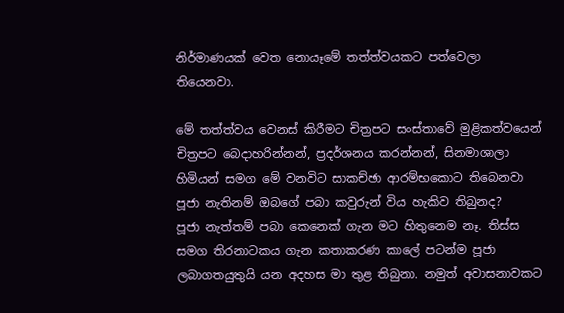නිර්මාණයක් වෙත නොයෑමේ තත්ත්වයකට පත්වෙලා තියෙනවා.

මේ තත්ත්වය වෙනස් කිරීමට චිත්‍රපට සංස්තාවේ මුළිකත්වයෙන් චිත්‍රපට බෙදාහරින්නන්, ප්‍රදර්ශනය කරන්නන්, සිනමාශාලා හිමියන් සමග මේ වනවිට සාකච්ඡා ආරම්භකොට තිබෙනවා
පූජා නැතිනම් ඔබගේ පබා කවුරුන් විය හැකිව තිබුනද?
පූජා නැත්තම් පබා කෙනෙක් ගැන මට හිතුනෙම නෑ. තිස්ස සමග තිරනාටකය ගැන කතාකරණ කාලේ පටන්ම පූජා ලබාගතයුතුයි යන අදහස මා තුළ තිබුනා. නමුත් අවාසනාවකට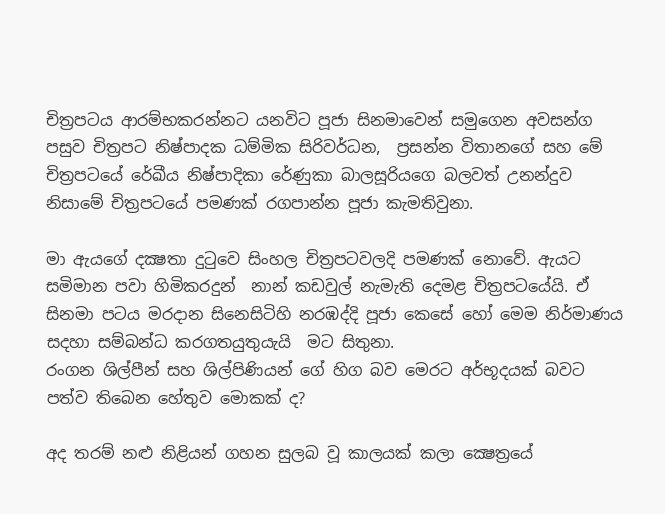චිත්‍රපටය ආරම්භකරන්නට යනවිට පූජා සිනමාවෙන් සමුගෙන අවසන්ග පසුව චිත්‍රපට නිෂ්පාදක ධම්මික සිරිවර්ධන,  ප්‍රසන්න විතානගේ සහ මේ චිත්‍රපටයේ රේඛීය නිෂ්පාදිකා රේණුකා බාලසූරියගෙ බලවත් උනන්දුව නිසාමේ චිත්‍රපටයේ පමණක් රගපාන්න පූජා කැමතිවුනා.

මා ඇයගේ දක්‍ෂතා දුටුවෙ සිංහල චිත්‍රපටවලදි පමණක් නොවේ. ඇයට සමිමාන පවා හිමිකරදුන්  නාන් කඩවුල් නැමැති දෙමළ චිත්‍රපටයේයි. ඒ සිනමා පටය මරදාන සිනෙසිටිහි නරඹද්දි පූජා කෙසේ හෝ මෙම නිර්මාණය සදහා සම්බන්ධ කරගතයුතුයැයි  මට සිතුනා.
රංගන ශිල්පීන් සහ ශිල්පිණියන් ගේ හිග බව මෙරට අර්භූදයක් බවට පත්ව තිබෙන හේතුව මොකක් ද?

අද තරම් නළු නිළියන් ගහන සුලබ වූ කාලයක් කලා ක්‍ෂෙත්‍රයේ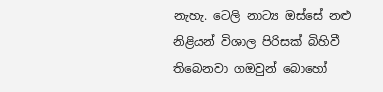නැහැ. ටෙලි නාට්‍ය ඔස්සේ නළු නිළියන් විශාල පිරිසක් බිහිවී තිබෙනවා ගඔවුන් බොහෝ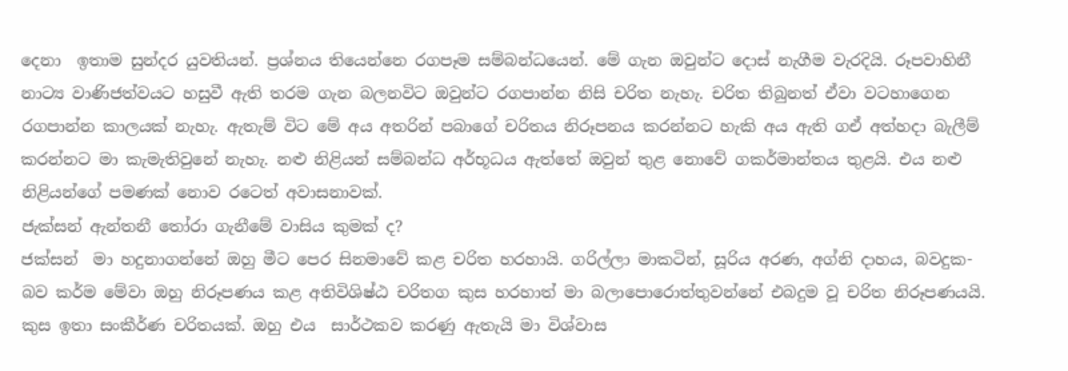දෙනා  ඉතාම සුන්දර යුවතියන්. ප්‍රශ්නය තියෙන්නෙ රගපෑම සම්බන්ධයෙන්. මේ ගැන ඔවුන්ට දොස් නැගීම වැරදියි. රූපවාහිනී නාට්‍ය වාණිජත්වයට හසුවී ඇති තරම ගැන බලනවිට ඔවුන්ට රගපාන්න නිසි චරිත නැහැ. චරිත තිබුනත් ඒවා වටහාගෙන රගපාන්න කාලයක් නැහැ. ඇතැම් විට මේ අය අතරින් පබාගේ චරිතය නිරූපනය කරන්නට හැකි අය ඇති ගඒ අත්හදා බැලීම් කරන්නට මා කැමැතිවුනේ නැහැ. නළු නිළියන් සම්බන්ධ අර්භූධය ඇත්තේ ඔවුන් තුළ නොවේ ගකර්මාන්තය තුළයි. එය නළු නිළියන්ගේ පමණක් නොව රටෙත් අවාසනාවක්.
ජැක්සන් ඇන්තනී තෝරා ගැනීමේ වාසිය කුමක් ද?
ජක්සන්  මා හදුනාගන්නේ ඔහු මීට පෙර සිනමාවේ කළ චරිත හරහායි. ගරිල්ලා මාකටින්, සූරිය අරණ, අග්නි දාහය, බවදුක- බව කර්ම මේවා ඔහු නිරූපණය කළ අතිවිශිෂ්ඨ චරිතග කුස හරහාත් මා බලාපොරොත්තුවන්නේ එබදුම වූ චරිත නිරූපණයයි. කුස ඉතා සංකීර්ණ චරිතයක්. ඔහු එය  සාර්ථකව කරණු ඇතැයි මා විශ්වාස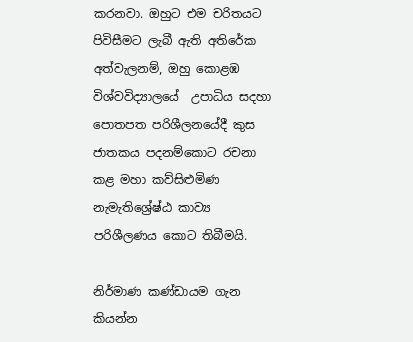කරනවා. ඔහුට එම චරිතයට පිවිසීමට ලැබී ඇති අතිරේක අත්වැලනම්, ඔහු කොළඹ විශ්වවිද්‍යාලයේ  උපාධිය සදහා පොතපත පරිශීලනයේදී කුස ජාතකය පදනම්කොට රචනා කළ මහා කව්සිළුමිණ නැමැතිශ්‍රේෂ්ඨ කාව්‍ය පරිශීලණය කොට තිබීමයි.

නිර්මාණ කණ්ඩායම ගැන කියන්න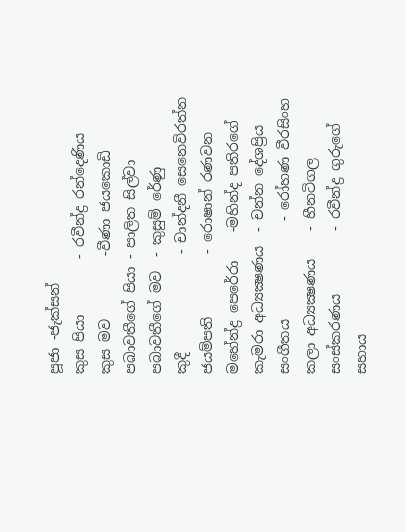පූජා -ජැක්සන්
කුස පියා        - රවීන්ද්‍ර රන්දෙණිය
කුස මව         -වීණා ජයකොඩි
පබාවතීගේ පියා - පාලිත සිල්වා
පබාවතීගේ මව  - කුසුම් රේණු
කුදී              - චාන්දනී සෙනෙවිරත්න
ජයම්පති         - රොෂාන් රණවන
මහේන්ද්‍ර පෙරේරා    -මහින්ද පතිරගේ
කැමරා අධ්‍යක්‍ෂණය  - චන්න දේශප්‍රිය
සංගීතය              - රෝහණ වීරසිංහ
කලා අධ්‍යක්‍ෂණය    - හීනටිගල
සංස්කරණය         - රවීන්ද්‍ර ගුරුගේ
සහාය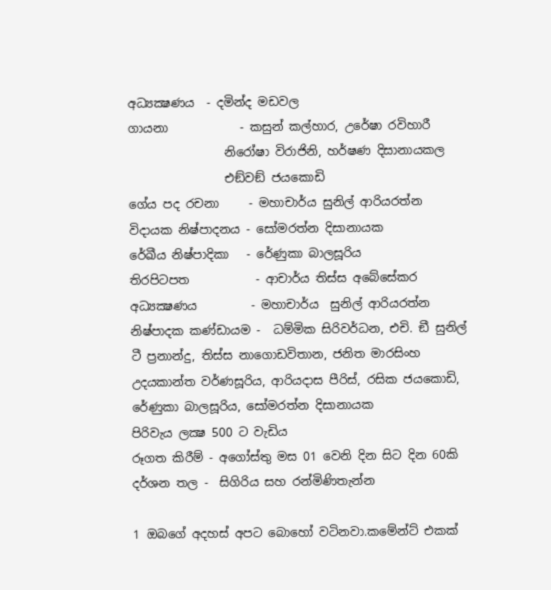අධ්‍යක්‍ෂණය  - දමින්ද මඩවල
ගායනා            - කසුන් කල්හාර, උරේෂා රවිහාරී
                නිරෝෂා විරාජිනි, හර්ෂණ දිසානායකල
                එඞ්වඞ් ජයකොඩි
ගේය පද රචනා     - මහාචාර්ය සුනිල් ආරියරත්න
විදායක නිෂ්පාදනය - සෝමරත්න දිසානායක
රේඛීය නිෂ්පාදිකා   - රේණුකා බාලසූරිය
තිරපිටපත           - ආචාර්ය තිස්ස අබේසේකර
අධ්‍යක්‍ෂණය         - මහාචාර්ය  සුනිල් ආරියරත්න
නිෂ්පාදක කණ්ඩායම -  ධම්මික සිරිවර්ධන, එචි. ඞී සුනිල් ටී ප්‍රනාන්දු, තිස්ස නාගොඩවිතාන, ජනිත මාරසිංහ උදයකාන්ත වර්ණසූරිය, ආරියදාස පීරිස්, රසික ජයකොඩි, රේණුකා බාලසූරිය, සෝමරත්න දිසානායක
පිරිවැය ලක්‍ෂ 500 ට වැඩිය
රූගත කිරීම් - අගෝස්තු මස 01 වෙනි දින සිට දින 60කි
දර්ශන තල -  සිගිරිය සහ රන්මිණිතැන්න

1 ඔබගේ අදහස් අපට බොහෝ වටිනවා.කමේන්ට් එකක්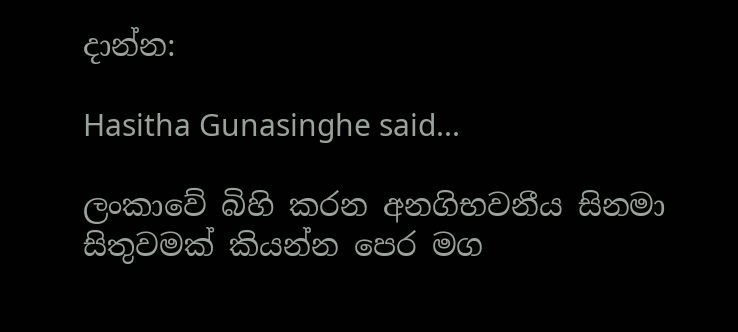දාන්න:

Hasitha Gunasinghe said...

ලංකාවේ බිහි කරන අනගිභවනීය සිනමා සිතුවමක් කියන්න පෙර මග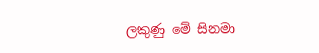ලකුණු මේ සිනමා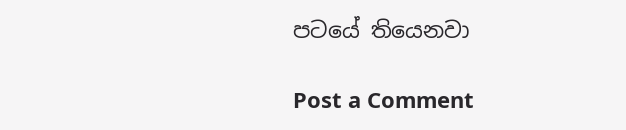පටයේ තියෙනවා

Post a Comment